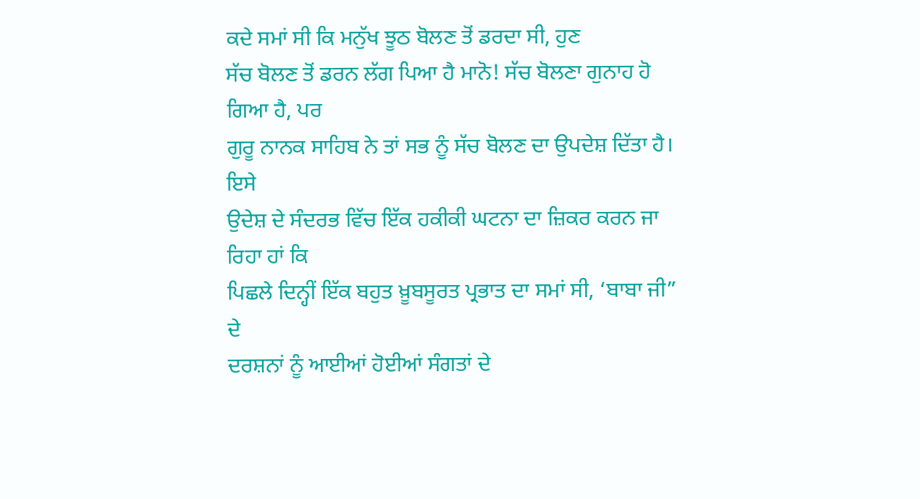ਕਦੇ ਸਮਾਂ ਸੀ ਕਿ ਮਨੁੱਖ ਝੂਠ ਬੋਲਣ ਤੋਂ ਡਰਦਾ ਸੀ, ਹੁਣ
ਸੱਚ ਬੋਲਣ ਤੋਂ ਡਰਨ ਲੱਗ ਪਿਆ ਹੈ ਮਾਨੋ! ਸੱਚ ਬੋਲਣਾ ਗੁਨਾਹ ਹੋ ਗਿਆ ਹੈ, ਪਰ
ਗੁਰੂ ਨਾਨਕ ਸਾਹਿਬ ਨੇ ਤਾਂ ਸਭ ਨੂੰ ਸੱਚ ਬੋਲਣ ਦਾ ਉਪਦੇਸ਼ ਦਿੱਤਾ ਹੈ। ਇਸੇ
ਉਦੇਸ਼ ਦੇ ਸੰਦਰਭ ਵਿੱਚ ਇੱਕ ਹਕੀਕੀ ਘਟਨਾ ਦਾ ਜ਼ਿਕਰ ਕਰਨ ਜਾ ਰਿਹਾ ਹਾਂ ਕਿ
ਪਿਛਲੇ ਦਿਨ੍ਹੀਂ ਇੱਕ ਬਹੁਤ ਖ਼ੂਬਸੂਰਤ ਪ੍ਰਭਾਤ ਦਾ ਸਮਾਂ ਸੀ, ‘ਬਾਬਾ ਜੀ” ਦੇ
ਦਰਸ਼ਨਾਂ ਨੂੰ ਆਈਆਂ ਹੋਈਆਂ ਸੰਗਤਾਂ ਦੇ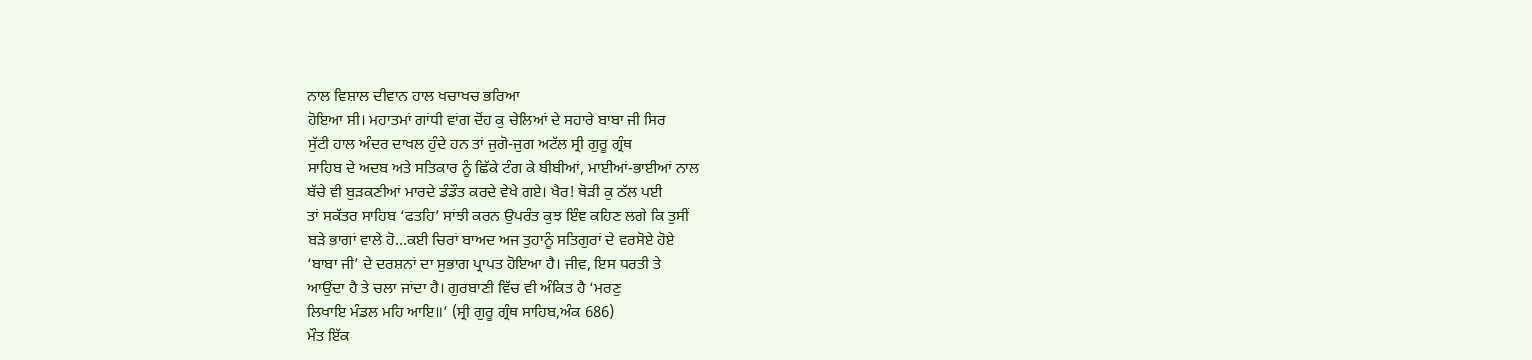ਨਾਲ ਵਿਸ਼ਾਲ ਦੀਵਾਨ ਹਾਲ ਖਚਾਖਚ ਭਰਿਆ
ਹੋਇਆ ਸੀ। ਮਹਾਤਮਾਂ ਗਾਂਧੀ ਵਾਂਗ ਦੋਂਹ ਕੁ ਚੇਲਿਆਂ ਦੇ ਸਹਾਰੇ ਬਾਬਾ ਜੀ ਸਿਰ
ਸੁੱਟੀ ਹਾਲ ਅੰਦਰ ਦਾਖਲ ਹੁੰਦੇ ਹਨ ਤਾਂ ਜੁਗੋ-ਜੁਗ ਅਟੱਲ ਸ੍ਰੀ ਗੁਰੂ ਗ੍ਰੰਥ
ਸਾਹਿਬ ਦੇ ਅਦਬ ਅਤੇ ਸਤਿਕਾਰ ਨੂੰ ਛਿੱਕੇ ਟੰਗ ਕੇ ਬੀਬੀਆਂ, ਮਾਈਆਂ-ਭਾਈਆਂ ਨਾਲ
ਬੱਚੇ ਵੀ ਬੁੜਕਣੀਆਂ ਮਾਰਦੇ ਡੰਡੌਤ ਕਰਦੇ ਵੇਖੇ ਗਏ। ਖੈਰ! ਥੋੜੀ ਕੁ ਠੱਲ ਪਈ
ਤਾਂ ਸਕੱਤਰ ਸਾਹਿਬ ‘ਫਤਹਿ’ ਸਾਂਝੀ ਕਰਨ ਉਪਰੰਤ ਕੁਝ ਇੰਞ ਕਹਿਣ ਲਗੇ ਕਿ ਤੁਸੀਂ
ਬੜੇ ਭਾਗਾਂ ਵਾਲੇ ਹੋ…ਕਈ ਚਿਰਾਂ ਬਾਅਦ ਅਜ ਤੁਹਾਨੂੰ ਸਤਿਗੁਰਾਂ ਦੇ ਵਰਸੋਏ ਹੋਏ
‘ਬਾਬਾ ਜੀ’ ਦੇ ਦਰਸ਼ਨਾਂ ਦਾ ਸੁਭਾਗ ਪ੍ਰਾਪਤ ਹੋਇਆ ਹੈ। ਜੀਵ, ਇਸ ਧਰਤੀ ਤੇ
ਆਉਂਦਾ ਹੈ ਤੇ ਚਲਾ ਜਾਂਦਾ ਹੈ। ਗੁਰਬਾਣੀ ਵਿੱਚ ਵੀ ਅੰਕਿਤ ਹੈ ‘ਮਰਣੁ
ਲਿਖਾਇ ਮੰਡਲ ਮਹਿ ਆਇ॥’ (ਸ੍ਰੀ ਗੁਰੂ ਗ੍ਰੰਥ ਸਾਹਿਬ,ਅੰਕ 686)
ਮੌਤ ਇੱਕ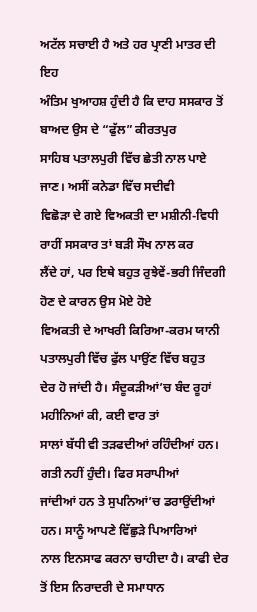ਅਟੱਲ ਸਚਾਈ ਹੈ ਅਤੇ ਹਰ ਪ੍ਰਾਣੀ ਮਾਤਰ ਦੀ ਇਹ
ਅੰਤਿਮ ਖੁਆਹਸ਼ ਹੁੰਦੀ ਹੈ ਕਿ ਦਾਹ ਸਸਕਾਰ ਤੋਂ ਬਾਅਦ ਉਸ ਦੇ “ਫੁੱਲ” ਕੀਰਤਪੁਰ
ਸਾਹਿਬ ਪਤਾਲਪੁਰੀ ਵਿੱਚ ਛੇਤੀ ਨਾਲ ਪਾਏ ਜਾਣ। ਅਸੀਂ ਕਨੇਡਾ ਵਿੱਚ ਸਦੀਵੀ
ਵਿਛੋੜਾ ਦੇ ਗਏ ਵਿਅਕਤੀ ਦਾ ਮਸ਼ੀਨੀ-ਵਿਧੀ ਰਾਹੀਂ ਸਸਕਾਰ ਤਾਂ ਬੜੀ ਸੌਖ ਨਾਲ ਕਰ
ਲੈਂਦੇ ਹਾਂ, ਪਰ ਇਥੇ ਬਹੁਤ ਰੁਝੇਵੇਂ-ਭਰੀ ਜਿੰਦਗੀ ਹੋਣ ਦੇ ਕਾਰਨ ਉਸ ਮੋਏ ਹੋਏ
ਵਿਅਕਤੀ ਦੇ ਆਖਰੀ ਕਿਰਿਆ-ਕਰਮ ਯਾਨੀ ਪਤਾਲਪੁਰੀ ਵਿੱਚ ਫੁੱਲ ਪਾਉਂਣ ਵਿੱਚ ਬਹੁਤ
ਦੇਰ ਹੋ ਜਾਂਦੀ ਹੈ। ਸੰਦੂਕੜੀਆਂ’ਚ ਬੰਦ ਰੂਹਾਂ ਮਹੀਨਿਆਂ ਕੀ, ਕਈ ਵਾਰ ਤਾਂ
ਸਾਲਾਂ ਬੱਧੀ ਵੀ ਤੜਫਦੀਆਂ ਰਹਿੰਦੀਆਂ ਹਨ। ਗਤੀ ਨਹੀਂ ਹੁੰਦੀ। ਫਿਰ ਸਰਾਪੀਆਂ
ਜਾਂਦੀਆਂ ਹਨ ਤੇ ਸੁਪਨਿਆਂ’ਚ ਡਰਾਉਂਦੀਆਂ ਹਨ। ਸਾਨੂੰ ਆਪਣੇ ਵਿੱਛੁੜੇ ਪਿਆਰਿਆਂ
ਨਾਲ ਇਨਸਾਫ ਕਰਨਾ ਚਾਹੀਦਾ ਹੈ। ਕਾਫੀ ਦੇਰ ਤੋਂ ਇਸ ਨਿਰਾਦਰੀ ਦੇ ਸਮਾਧਾਨ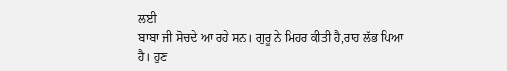ਲਈ
ਬਾਬਾ ਜੀ ਸੋਚਦੇ ਆ ਰਹੇ ਸਨ। ਗੁਰੂ ਨੇ ਮਿਹਰ ਕੀਤੀ ਹੈ,ਰਾਹ ਲੱਭ ਪਿਆ ਹੈ। ਹੁਣ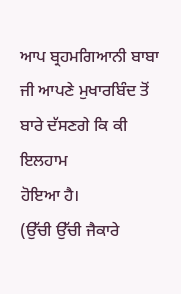ਆਪ ਬ੍ਰਹਮਗਿਆਨੀ ਬਾਬਾ ਜੀ ਆਪਣੇ ਮੁਖਾਰਬਿੰਦ ਤੋਂ ਬਾਰੇ ਦੱਸਣਗੇ ਕਿ ਕੀ ਇਲਹਾਮ
ਹੋਇਆ ਹੈ।
(ਉੱਚੀ ਉੱਚੀ ਜੈਕਾਰੇ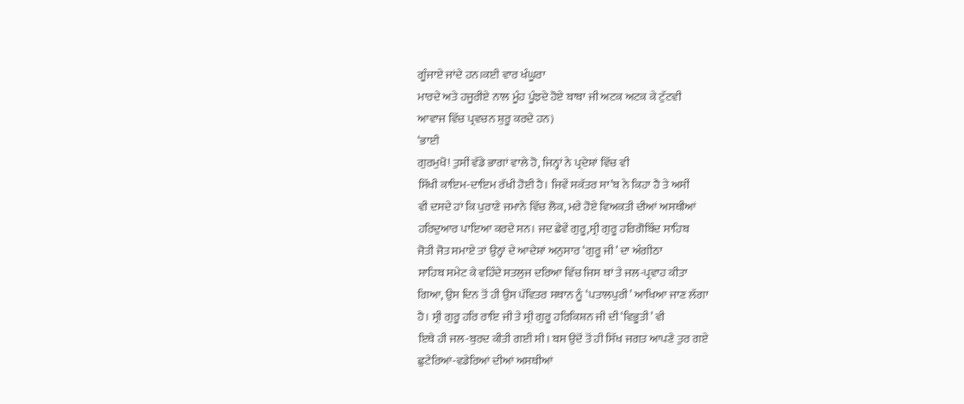ਗੂੰਜਾਏ ਜਾਂਦੇ ਹਨ।ਕਈ ਵਾਰ ਖੰਘੂਰਾ
ਮਾਰਦੇ ਅਤੇ ਹਜੂਰੀਏ ਨਾਲ ਮੂੰਹ ਪੂੰਝਦੇ ਹੋਏ ਬਾਬਾ ਜੀ ਅਟਕ ਅਟਕ ਕੇ ਟੁੱਟਵੀ
ਆਵਾਜ ਵਿੱਚ ਪ੍ਰਵਚਨ ਸ਼ੁਰੂ ਕਰਦੇ ਹਨ)
‘ਭਾਈ
ਗੁਰਮੁਖੋ! ਤੁਸੀਂ ਵੱਡੇ ਭਾਗਾਂ ਵਾਲੇ ਹੋ, ਜਿਨ੍ਹਾਂ ਨੇ ਪ੍ਰਦੇਸ਼ਾਂ ਵਿੱਚ ਵੀ
ਸਿੱਖੀ ਕਾਇਮ-ਦਾਇਮ ਰੱਖੀ ਹੋਈ ਹੈ। ਜਿਵੇਂ ਸਕੱਤਰ ਸਾ’ਬ ਨੇ ਕਿਹਾ ਹੈ ਤੇ ਅਸੀਂ
ਵੀ ਦਸਦੇ ਹਾਂ ਕਿ ਪੁਰਾਣੇ ਜਮਾਨੇ ਵਿੱਚ ਲੋਕ, ਮਰੇ ਹੋਏ ਵਿਅਕਤੀ ਦੀਆਂ ਅਸਥੀਆਂ
ਹਰਿਦੁਆਰ ਪਾਇਆ ਕਰਦੇ ਸਨ। ਜਦ ਛੇਵੇਂ ਗੁਰੂ,ਸ੍ਰੀ ਗੁਰੂ ਹਰਿਗੋਬਿੰਦ ਸਾਹਿਬ
ਜੋਤੀ ਜੋਤ ਸਮਾਏ ਤਾਂ ਉਨ੍ਹਾਂ ਦੇ ਆਦੇਸ਼ਾਂ ਅਨੁਸਾਰ ‘ਗੁਰੂ ਜੀ’ ਦਾ ਅੰਗੀਠਾ
ਸਾਹਿਬ ਸਮੇਟ ਕੇ ਵਹਿੰਦੇ ਸਤਲੁਜ ਦਰਿਆ ਵਿੱਚ ਜਿਸ ਥਾਂ ਤੇ ਜਲ-ਪ੍ਰਵਾਹ ਕੀਤਾ
ਗਿਆ, ਉਸ ਦਿਨ ਤੋਂ ਹੀ ਉਸ ਪੱਵਿਤਰ ਸਥਾਨ ਨੂੰ ‘ਪਤਾਲਪੁਰੀ’ ਆਖਿਆ ਜਾਣ ਲੱਗਾ
ਹੈ। ਸ੍ਰੀ ਗੁਰੂ ਹਰਿ ਰਾਇ ਜੀ ਤੇ ਸ੍ਰੀ ਗੁਰੂ ਹਰਿਕਿਸ਼ਨ ਜੀ ਦੀ ‘ਵਿਭੂਤੀ’ ਵੀ
ਇਥੇ ਹੀ ਜਲ-ਬੁਰਦ ਕੀਤੀ ਗਈ ਸੀ। ਬਸ ਉਦੋਂ ਤੋਂ ਹੀ ਸਿੱਖ ਜਗਤ ਆਪਣੇ ਤੁਰ ਗਏ
ਛੁਟੇਰਿਆਂ-ਵਡੇਰਿਆਂ ਦੀਆਂ ਅਸਥੀਆਂ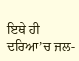ਇਥੇ ਹੀ ਦਰਿਆ’ਚ ਜਲ-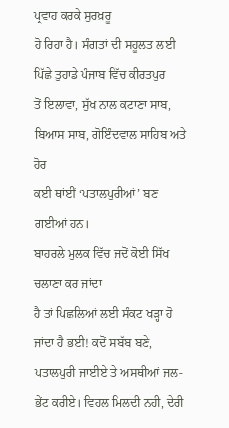ਪ੍ਰਵਾਹ ਕਰਕੇ ਸੁਰਖ਼ਰੂ
ਹੋ ਰਿਹਾ ਹੈ। ਸੰਗਤਾਂ ਦੀ ਸਹੂਲਤ ਲਈ ਪਿੱਛੇ ਤੁਹਾਡੇ ਪੰਜਾਬ ਵਿੱਚ ਕੀਰਤਪੁਰ
ਤੋਂ ਇਲਾਵਾ, ਸੁੱਖ ਨਾਲ ਕਟਾਣਾ ਸਾਬ, ਬਿਆਸ ਸਾਬ, ਗੋਇੰਦਵਾਲ ਸਾਹਿਬ ਅਤੇ ਹੋਰ
ਕਈ ਥਾਂਈਂ ‘ਪਤਾਲਪੁਰੀਆਂ’ ਬਣ ਗਈਆਂ ਹਨ।
ਬਾਹਰਲੇ ਮੁਲਕ ਵਿੱਚ ਜਦੋਂ ਕੋਈ ਸਿੱਖ ਚਲਾਣਾ ਕਰ ਜਾਂਦਾ
ਹੈ ਤਾਂ ਪਿਛਲਿਆਂ ਲਈ ਸੰਕਟ ਖੜ੍ਹਾ ਹੋ ਜਾਂਦਾ ਹੈ ਭਈ! ਕਦੋਂ ਸਬੱਬ ਬਣੇ,
ਪਤਾਲਪੁਰੀ ਜਾਈਏ ਤੇ ਅਸਥੀਆਂ ਜਲ-ਭੇਂਟ ਕਰੀਏ। ਵਿਹਲ ਮਿਲਦੀ ਨਹੀ, ਦੇਰੀ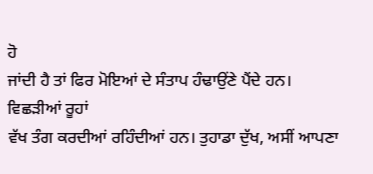ਹੋ
ਜਾਂਦੀ ਹੈ ਤਾਂ ਫਿਰ ਮੋਇਆਂ ਦੇ ਸੰਤਾਪ ਹੰਢਾਉਂਣੇ ਪੈਂਦੇ ਹਨ। ਵਿਛੜੀਆਂ ਰੂਹਾਂ
ਵੱਖ ਤੰਗ ਕਰਦੀਆਂ ਰਹਿੰਦੀਆਂ ਹਨ। ਤੁਹਾਡਾ ਦੁੱਖ, ਅਸੀਂ ਆਪਣਾ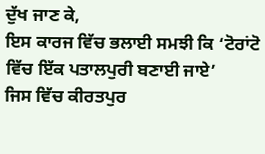ਦੁੱਖ ਜਾਣ ਕੇ,
ਇਸ ਕਾਰਜ ਵਿੱਚ ਭਲਾਈ ਸਮਝੀ ਕਿ ‘ਟੋਰਾਂਟੋ ਵਿੱਚ ਇੱਕ ਪਤਾਲਪੁਰੀ ਬਣਾਈ ਜਾਏ’
ਜਿਸ ਵਿੱਚ ਕੀਰਤਪੁਰ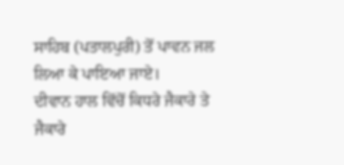ਸਾਹਿਬ (ਪਤਾਲਪੁਰੀ) ਤੋਂ ਪਾਵਨ ਜਲ ਲਿਆ ਕੇ ਪਾਇਆ ਜਾਏ।
ਦੀਵਾਨ ਹਾਲ ਵਿੱਚੋਂ ਕਿਧਰੇ ਜੈਕਾਰੇ ਤੇ ਜੈਕਾਰੇ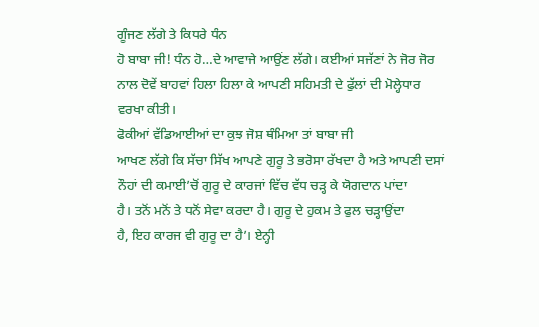ਗੂੰਜਣ ਲੱਗੇ ਤੇ ਕਿਧਰੇ ਧੰਨ
ਹੋ ਬਾਬਾ ਜੀ! ਧੰਨ ਹੋ…ਦੇ ਆਵਾਜੇ ਆਉਂਣ ਲੱਗੇ। ਕਈਆਂ ਸਜੱਣਾਂ ਨੇ ਜੋਰ ਜੋਰ
ਨਾਲ ਦੋਵੇਂ ਬਾਹਵਾਂ ਹਿਲਾ ਹਿਲਾ ਕੇ ਆਪਣੀ ਸਹਿਮਤੀ ਦੇ ਫੁੱਲਾਂ ਦੀ ਮੋਲ੍ਹੇਧਾਰ
ਵਰਖਾ ਕੀਤੀ।
ਫੋਕੀਆਂ ਵੱਡਿਆਈਆਂ ਦਾ ਕੁਝ ਜੋਸ਼ ਥੰਮਿਆ ਤਾਂ ਬਾਬਾ ਜੀ
ਆਖਣ ਲੱਗੇ ਕਿ ਸੱਚਾ ਸਿੱਖ ਆਪਣੇ ਗੁਰੂ ਤੇ ਭਰੋਸਾ ਰੱਖਦਾ ਹੈ ਅਤੇ ਆਪਣੀ ਦਸਾਂ
ਨੌਹਾਂ ਦੀ ਕਮਾਈ’ਚੋਂ ਗੁਰੂ ਦੇ ਕਾਰਜਾਂ ਵਿੱਚ ਵੱਧ ਚੜ੍ਹ ਕੇ ਯੋਗਦਾਨ ਪਾਂਦਾ
ਹੈ। ਤਨੋਂ ਮਨੋਂ ਤੇ ਧਨੋਂ ਸੇਵਾ ਕਰਦਾ ਹੈ। ਗੁਰੂ ਦੇ ਹੁਕਮ ਤੇ ਫੁਲ ਚੜ੍ਹਾਉਂਦਾ
ਹੈ, ਇਹ ਕਾਰਜ ਵੀ ਗੁਰੂ ਦਾ ਹੈ’। ਏਨ੍ਹੀ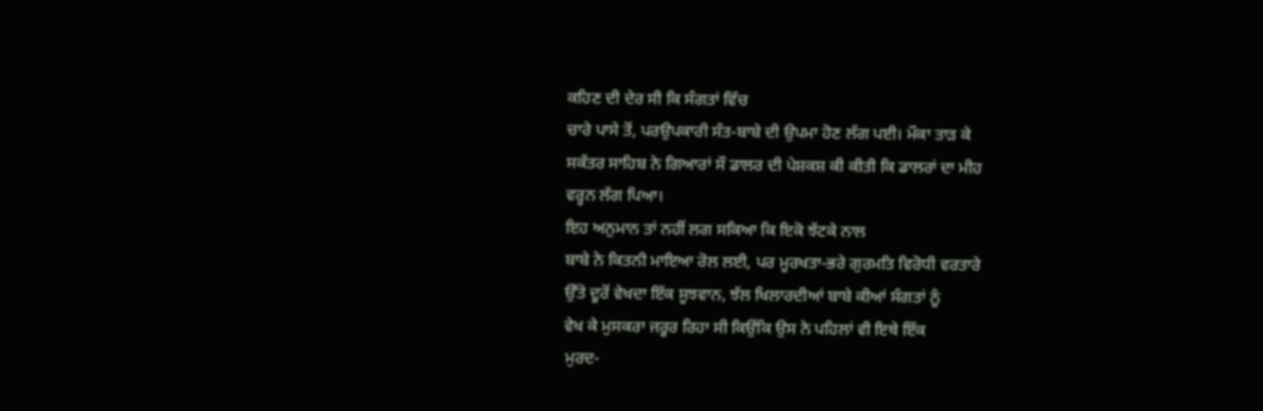ਕਹਿਣ ਦੀ ਦੇਰ ਸੀ ਕਿ ਸੰਗਤਾਂ ਵਿੱਚ
ਚਾਰੇ ਪਾਸੇ ਤੋਂ, ਪਰਉਪਕਾਰੀ ਸੰਤ-ਬਾਬੇ ਦੀ ਉਪਮਾ ਹੋਣ ਲੱਗ ਪਈ। ਮੌਕਾ ਤਾੜ ਕੇ
ਸਕੱਤਰ ਸਾਹਿਬ ਨੇ ਗਿਆਰਾਂ ਸੌ ਡਾਲਰ ਦੀ ਪੇਸ਼ਕਸ਼ ਕੀ ਕੀਤੀ ਕਿ ਡਾਲਰਾਂ ਦਾ ਮੀਹ
ਵਰ੍ਹਨ ਲੱਗ ਪਿਆ।
ਇਹ ਅਨੁਮਾਨ ਤਾਂ ਨਹੀਂ ਲਗ ਸਕਿਆ ਕਿ ਇਕੋ ਝੱਟਕੇ ਨਾਲ
ਬਾਬੇ ਨੇ ਕਿਤਨੀ ਮਾਇਆ ਰੋਲ ਲਈ, ਪਰ ਮੂਰਖਤਾ-ਭਰੇ ਗੁਰਮਤਿ ਵਿਰੋਧੀ ਵਰਤਾਰੇ
ਉੱਤੇ ਦੂਰੋਂ ਵੇਖਦਾ ਇੱਕ ਸੂਝਵਾਨ, ਝੱਲ ਖਿਲਾਰਦੀਆਂ ਬਾਬੇ ਕੀਆਂ ਸੰਗਤਾਂ ਨੂੰ
ਵੇਖ ਕੇ ਮੁਸਕਰਾ ਜਰੂਰ ਰਿਹਾ ਸੀ ਕਿਉਂਕਿ ਉਸ ਨੇ ਪਹਿਲਾਂ ਵੀ ਇਥੇ ਇੱਕ
ਮੁਰਦ-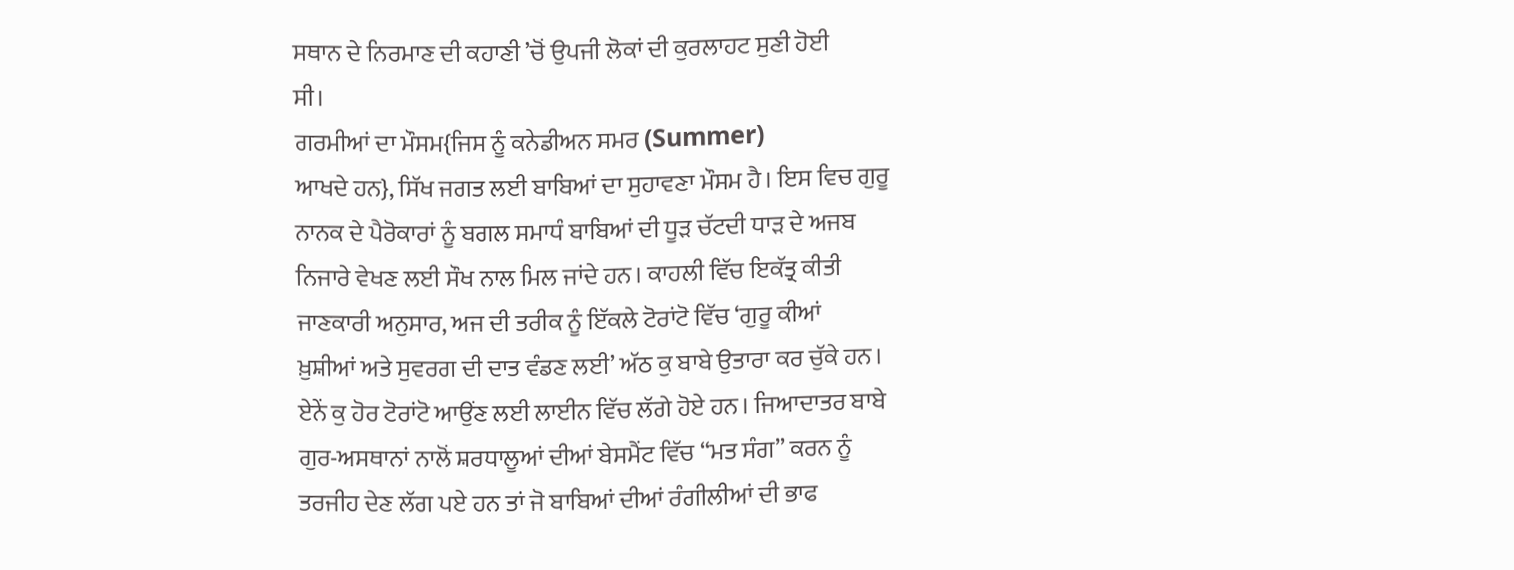ਸਥਾਨ ਦੇ ਨਿਰਮਾਣ ਦੀ ਕਹਾਣੀ ’ਚੋਂ ਉਪਜੀ ਲੋਕਾਂ ਦੀ ਕੁਰਲਾਹਟ ਸੁਣੀ ਹੋਈ
ਸੀ।
ਗਰਮੀਆਂ ਦਾ ਮੌਸਮ{ਜਿਸ ਨੂੰ ਕਨੇਡੀਅਨ ਸਮਰ (Summer)
ਆਖਦੇ ਹਨ}, ਸਿੱਖ ਜਗਤ ਲਈ ਬਾਬਿਆਂ ਦਾ ਸੁਹਾਵਣਾ ਮੌਸਮ ਹੈ। ਇਸ ਵਿਚ ਗੁਰੂ
ਨਾਨਕ ਦੇ ਪੈਰੋਕਾਰਾਂ ਨੂੰ ਬਗਲ ਸਮਾਧੰ ਬਾਬਿਆਂ ਦੀ ਧੂੜ ਚੱਟਦੀ ਧਾੜ ਦੇ ਅਜਬ
ਨਿਜਾਰੇ ਵੇਖਣ ਲਈ ਸੌਖ ਨਾਲ ਮਿਲ ਜਾਂਦੇ ਹਨ। ਕਾਹਲੀ ਵਿੱਚ ਇਕੱਤ੍ਰ ਕੀਤੀ
ਜਾਣਕਾਰੀ ਅਨੁਸਾਰ, ਅਜ ਦੀ ਤਰੀਕ ਨੂੰ ਇੱਕਲੇ ਟੋਰਾਂਟੋ ਵਿੱਚ ‘ਗੁਰੂ ਕੀਆਂ
ਖ਼ੁਸ਼ੀਆਂ ਅਤੇ ਸੁਵਰਗ ਦੀ ਦਾਤ ਵੰਡਣ ਲਈ’ ਅੱਠ ਕੁ ਬਾਬੇ ਉਤਾਰਾ ਕਰ ਚੁੱਕੇ ਹਨ।
ਏਨੇਂ ਕੁ ਹੋਰ ਟੋਰਾਂਟੋ ਆਉਂਣ ਲਈ ਲਾਈਨ ਵਿੱਚ ਲੱਗੇ ਹੋਏ ਹਨ। ਜਿਆਦਾਤਰ ਬਾਬੇ
ਗੁਰ-ਅਸਥਾਨਾਂ ਨਾਲੋਂ ਸ਼ਰਧਾਲੂਆਂ ਦੀਆਂ ਬੇਸਮੈਂਟ ਵਿੱਚ “ਮਤ ਸੰਗ” ਕਰਨ ਨੂੰ
ਤਰਜੀਹ ਦੇਣ ਲੱਗ ਪਏ ਹਨ ਤਾਂ ਜੋ ਬਾਬਿਆਂ ਦੀਆਂ ਰੰਗੀਲੀਆਂ ਦੀ ਭਾਫ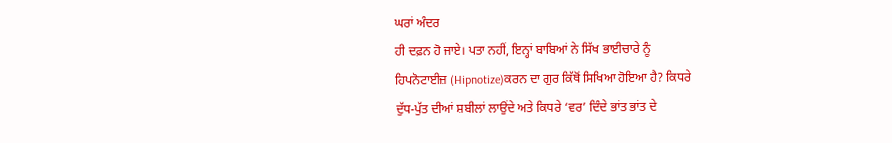ਘਰਾਂ ਅੰਦਰ
ਹੀ ਦਫ਼ਨ ਹੋ ਜਾਏ। ਪਤਾ ਨਹੀਂ, ਇਨ੍ਹਾਂ ਬਾਬਿਆਂ ਨੇ ਸਿੱਖ ਭਾਈਚਾਰੇ ਨੂੰ
ਹਿਪਨੋਟਾਈਜ਼ (Hipnotize)ਕਰਨ ਦਾ ਗੁਰ ਕਿੱਥੋਂ ਸਿਖਿਆ ਹੋਇਆ ਹੈ? ਕਿਧਰੇ
ਦੁੱਧ-ਪੁੱਤ ਦੀਆਂ ਸ਼ਬੀਲਾਂ ਲਾਉਂਦੇ ਅਤੇ ਕਿਧਰੇ ‘ਵਰ’ ਦਿੰਦੇ ਭਾਂਤ ਭਾਂਤ ਦੇ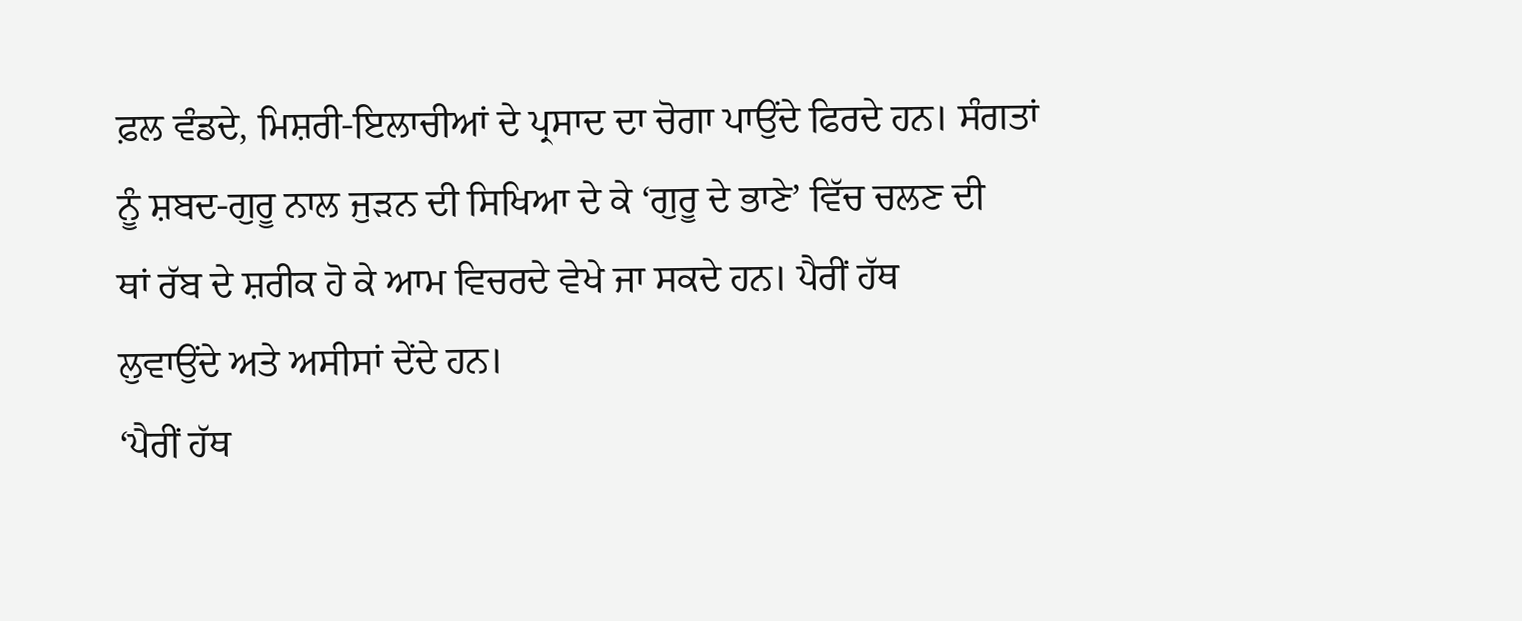ਫ਼ਲ ਵੰਡਦੇ, ਮਿਸ਼ਰੀ-ਇਲਾਚੀਆਂ ਦੇ ਪ੍ਰਸਾਦ ਦਾ ਚੋਗਾ ਪਾਉਂਦੇ ਫਿਰਦੇ ਹਨ। ਸੰਗਤਾਂ
ਨੂੰ ਸ਼ਬਦ-ਗੁਰੂ ਨਾਲ ਜੁੜਨ ਦੀ ਸਿਖਿਆ ਦੇ ਕੇ ‘ਗੁਰੂ ਦੇ ਭਾਣੇ’ ਵਿੱਚ ਚਲਣ ਦੀ
ਥਾਂ ਰੱਬ ਦੇ ਸ਼ਰੀਕ ਹੋ ਕੇ ਆਮ ਵਿਚਰਦੇ ਵੇਖੇ ਜਾ ਸਕਦੇ ਹਨ। ਪੈਰੀਂ ਹੱਥ
ਲੁਵਾਉਂਦੇ ਅਤੇ ਅਸੀਸਾਂ ਦੇਂਦੇ ਹਨ।
‘ਪੈਰੀਂ ਹੱਥ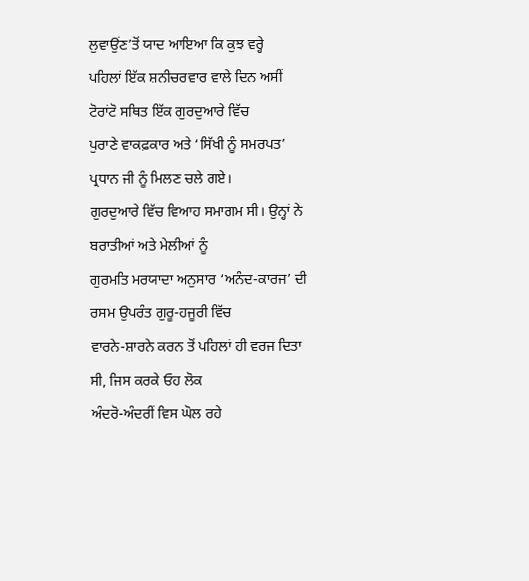ਲੁਵਾਉਂਣ’ਤੋਂ ਯਾਦ ਆਇਆ ਕਿ ਕੁਝ ਵਰ੍ਹੇ
ਪਹਿਲਾਂ ਇੱਕ ਸ਼ਨੀਚਰਵਾਰ ਵਾਲੇ ਦਿਨ ਅਸੀਂ ਟੋਰਾਂਟੋ ਸਥਿਤ ਇੱਕ ਗੁਰਦੁਆਰੇ ਵਿੱਚ
ਪੁਰਾਣੇ ਵਾਕਫ਼ਕਾਰ ਅਤੇ ‘ਸਿੱਖੀ ਨੂੰ ਸਮਰਪਤ’ ਪ੍ਰਧਾਨ ਜੀ ਨੂੰ ਮਿਲਣ ਚਲੇ ਗਏ।
ਗੁਰਦੁਆਰੇ ਵਿੱਚ ਵਿਆਹ ਸਮਾਗਮ ਸੀ। ਉਨ੍ਹਾਂ ਨੇ ਬਰਾਤੀਆਂ ਅਤੇ ਮੇਲੀਆਂ ਨੂੰ
ਗੁਰਮਤਿ ਮਰਯਾਦਾ ਅਨੁਸਾਰ ‘ਅਨੰਦ-ਕਾਰਜ’ ਦੀ ਰਸਮ ਉਪਰੰਤ ਗੁਰੂ-ਹਜੂਰੀ ਵਿੱਚ
ਵਾਰਨੇ-ਸ਼ਾਰਨੇ ਕਰਨ ਤੋਂ ਪਹਿਲਾਂ ਹੀ ਵਰਜ ਦਿਤਾ ਸੀ, ਜਿਸ ਕਰਕੇ ਓਹ ਲੋਕ
ਅੰਦਰੋ-ਅੰਦਰੀਂ ਵਿਸ ਘੋਲ ਰਹੇ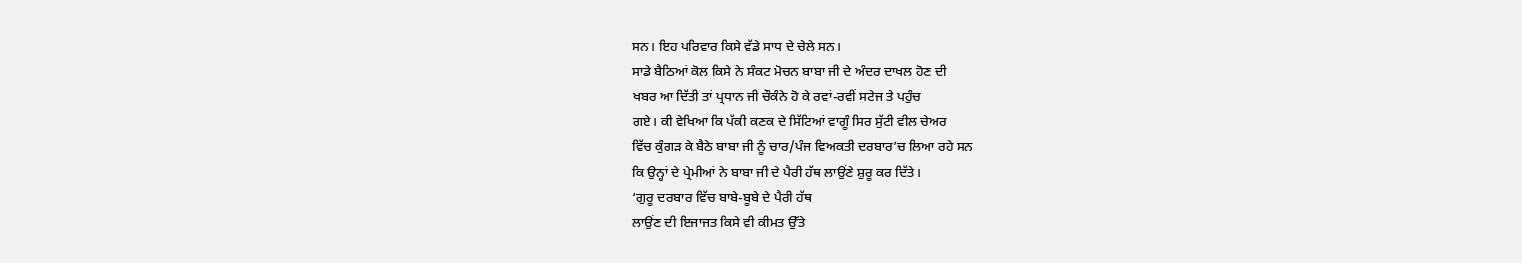ਸਨ। ਇਹ ਪਰਿਵਾਰ ਕਿਸੇ ਵੱਡੇ ਸਾਧ ਦੇ ਚੇਲੇ ਸਨ।
ਸਾਡੇ ਬੈਠਿਆਂ ਕੋਲ ਕਿਸੇ ਨੇ ਸੰਕਟ ਮੋਚਨ ਬਾਬਾ ਜੀ ਦੇ ਅੰਦਰ ਦਾਖਲ ਹੋਣ ਦੀ
ਖਬਰ ਆ ਦਿੱਤੀ ਤਾਂ ਪ੍ਰਧਾਨ ਜੀ ਚੌਕੰਨੇ ਹੋ ਕੇ ਰਵਾਂ-ਰਵੀਂ ਸਟੇਜ ਤੇ ਪਹੁੰਚ
ਗਏ। ਕੀ ਵੇਖਿਆ ਕਿ ਪੱਕੀ ਕਣਕ ਦੇ ਸਿੱਟਿਆਂ ਵਾਗੂੰ ਸਿਰ ਸੁੱਟੀ ਵੀਲ ਚੇਅਰ
ਵਿੱਚ ਕੁੰਗੜ ਕੇ ਬੈਠੇ ਬਾਬਾ ਜੀ ਨੂੰ ਚਾਰ/ਪੰਜ ਵਿਅਕਤੀ ਦਰਬਾਰ’ਚ ਲਿਆ ਰਹੇ ਸਨ
ਕਿ ਉਨ੍ਹਾਂ ਦੇ ਪ੍ਰੇਮੀਆਂ ਨੇ ਬਾਬਾ ਜੀ ਦੇ ਪੈਰੀ ਹੱਥ ਲਾਉਂਣੇ ਸ਼ੁਰੂ ਕਰ ਦਿੱਤੇ।
‘ਗੁਰੂ ਦਰਬਾਰ ਵਿੱਚ ਬਾਬੇ-ਬੂਬੇ ਦੇ ਪੈਰੀ ਹੱਥ
ਲਾਉਂਣ ਦੀ ਇਜਾਜਤ ਕਿਸੇ ਵੀ ਕੀਮਤ ਉੱਤੇ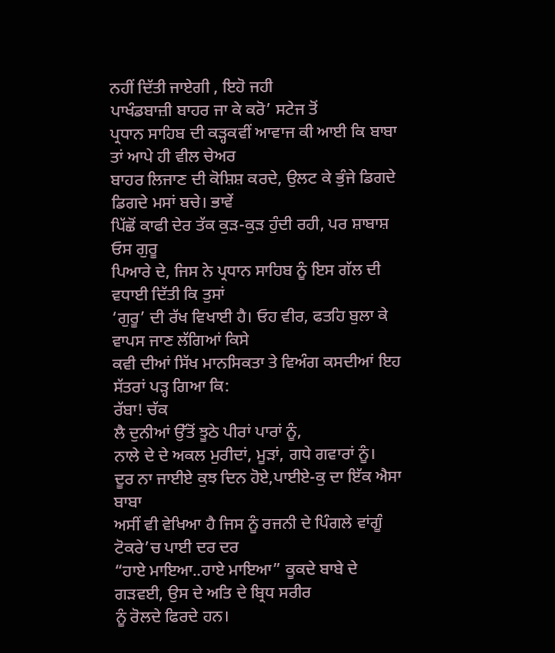ਨਹੀਂ ਦਿੱਤੀ ਜਾਏਗੀ , ਇਹੋ ਜਹੀ
ਪਾਖੰਡਬਾਜ਼ੀ ਬਾਹਰ ਜਾ ਕੇ ਕਰੋ’ ਸਟੇਜ ਤੋਂ
ਪ੍ਰਧਾਨ ਸਾਹਿਬ ਦੀ ਕੜ੍ਹਕਵੀਂ ਆਵਾਜ ਕੀ ਆਈ ਕਿ ਬਾਬਾ ਤਾਂ ਆਪੇ ਹੀ ਵੀਲ ਚੇਅਰ
ਬਾਹਰ ਲਿਜਾਣ ਦੀ ਕੋਸ਼ਿਸ਼ ਕਰਦੇ, ਉਲਟ ਕੇ ਭੁੰਜੇ ਡਿਗਦੇ ਡਿਗਦੇ ਮਸਾਂ ਬਚੇ। ਭਾਵੇਂ
ਪਿੱਛੋਂ ਕਾਫੀ ਦੇਰ ਤੱਕ ਕੁੜ-ਕੁੜ ਹੁੰਦੀ ਰਹੀ, ਪਰ ਸ਼ਾਬਾਸ਼ ਓਸ ਗੁਰੂ
ਪਿਆਰੇ ਦੇ, ਜਿਸ ਨੇ ਪ੍ਰਧਾਨ ਸਾਹਿਬ ਨੂੰ ਇਸ ਗੱਲ ਦੀ ਵਧਾਈ ਦਿੱਤੀ ਕਿ ਤੁਸਾਂ
‘ਗੁਰੂ’ ਦੀ ਰੱਖ ਵਿਖਾਈ ਹੈ। ਓਹ ਵੀਰ, ਫਤਹਿ ਬੁਲਾ ਕੇ ਵਾਪਸ ਜਾਣ ਲੱਗਿਆਂ ਕਿਸੇ
ਕਵੀ ਦੀਆਂ ਸਿੱਖ ਮਾਨਸਿਕਤਾ ਤੇ ਵਿਅੰਗ ਕਸਦੀਆਂ ਇਹ ਸੱਤਰਾਂ ਪੜ੍ਹ ਗਿਆ ਕਿ:
ਰੱਬਾ! ਚੱਕ
ਲੈ ਦੁਨੀਆਂ ਉੱਤੋਂ ਝੂਠੇ ਪੀਰਾਂ ਪਾਰਾਂ ਨੂੰ,
ਨਾਲੇ ਦੇ ਦੇ ਅਕਲ ਮੁਰੀਦਾਂ, ਮੂੜਾਂ, ਗਧੇ ਗਵਾਰਾਂ ਨੂੰ।
ਦੂਰ ਨਾ ਜਾਈਏ ਕੁਝ ਦਿਨ ਹੋਏ,ਪਾਈਏ-ਕੁ ਦਾ ਇੱਕ ਐਸਾ ਬਾਬਾ
ਅਸੀਂ ਵੀ ਵੇਖਿਆ ਹੈ ਜਿਸ ਨੂੰ ਰਜਨੀ ਦੇ ਪਿੰਗਲੇ ਵਾਂਗੂੰ ਟੋਕਰੇ’ਚ ਪਾਈ ਦਰ ਦਰ
“ਹਾਏ ਮਾਇਆ..ਹਾਏ ਮਾਇਆ” ਕੂਕਦੇ ਬਾਬੇ ਦੇ ਗੜਵਈ, ਉਸ ਦੇ ਅਤਿ ਦੇ ਬ੍ਰਿਧ ਸਰੀਰ
ਨੂੰ ਰੋਲਦੇ ਫਿਰਦੇ ਹਨ।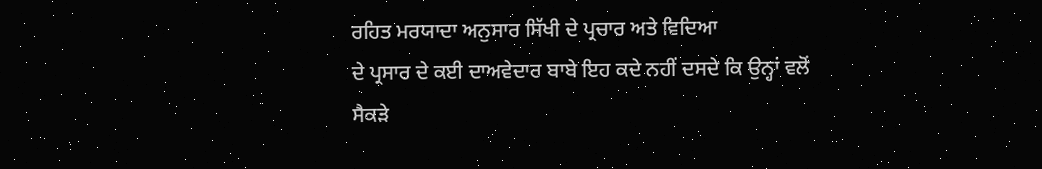ਰਹਿਤ ਮਰਯਾਦਾ ਅਨੁਸਾਰ ਸਿੱਖੀ ਦੇ ਪ੍ਰਚਾਰ ਅਤੇ ਵਿਦਿਆ
ਦੇ ਪ੍ਰਸਾਰ ਦੇ ਕਈ ਦਾਅਵੇਦਾਰ ਬਾਬੇ ਇਹ ਕਦੇ ਨਹੀਂ ਦਸਦੇ ਕਿ ਉਨ੍ਹਾਂ ਵਲੋਂ
ਸੈਕੜੇ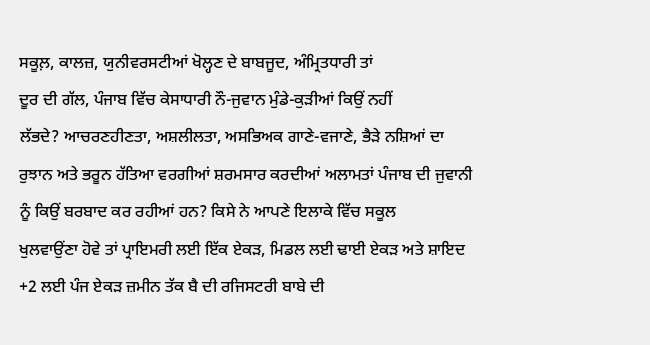ਸਕੂਲ਼, ਕਾਲਜ਼, ਯੁਨੀਵਰਸਟੀਆਂ ਖੋਲ੍ਹਣ ਦੇ ਬਾਬਜੂਦ, ਅੰਮ੍ਰਿਤਧਾਰੀ ਤਾਂ
ਦੂਰ ਦੀ ਗੱਲ, ਪੰਜਾਬ ਵਿੱਚ ਕੇਸਾਧਾਰੀ ਨੌ-ਜੁਵਾਨ ਮੁੰਡੇ-ਕੁੜੀਆਂ ਕਿਉਂ ਨਹੀਂ
ਲੱਭਦੇ? ਆਚਰਣਹੀਣਤਾ, ਅਸ਼ਲੀਲਤਾ, ਅਸਭਿਅਕ ਗਾਣੇ-ਵਜਾਣੇ, ਭੈੜੇ ਨਸ਼ਿਆਂ ਦਾ
ਰੁਝਾਨ ਅਤੇ ਭਰੂਨ ਹੱਤਿਆ ਵਰਗੀਆਂ ਸ਼ਰਮਸਾਰ ਕਰਦੀਆਂ ਅਲਾਮਤਾਂ ਪੰਜਾਬ ਦੀ ਜੁਵਾਨੀ
ਨੂੰ ਕਿਉਂ ਬਰਬਾਦ ਕਰ ਰਹੀਆਂ ਹਨ? ਕਿਸੇ ਨੇ ਆਪਣੇ ਇਲਾਕੇ ਵਿੱਚ ਸਕੂਲ
ਖੁਲਵਾਉਂਣਾ ਹੋਵੇ ਤਾਂ ਪ੍ਰਾਇਮਰੀ ਲਈ ਇੱਕ ਏਕੜ, ਮਿਡਲ ਲਈ ਢਾਈ ਏਕੜ ਅਤੇ ਸ਼ਾਇਦ
+2 ਲਈ ਪੰਜ ਏਕੜ ਜ਼ਮੀਨ ਤੱਕ ਬੈ ਦੀ ਰਜਿਸਟਰੀ ਬਾਬੇ ਦੀ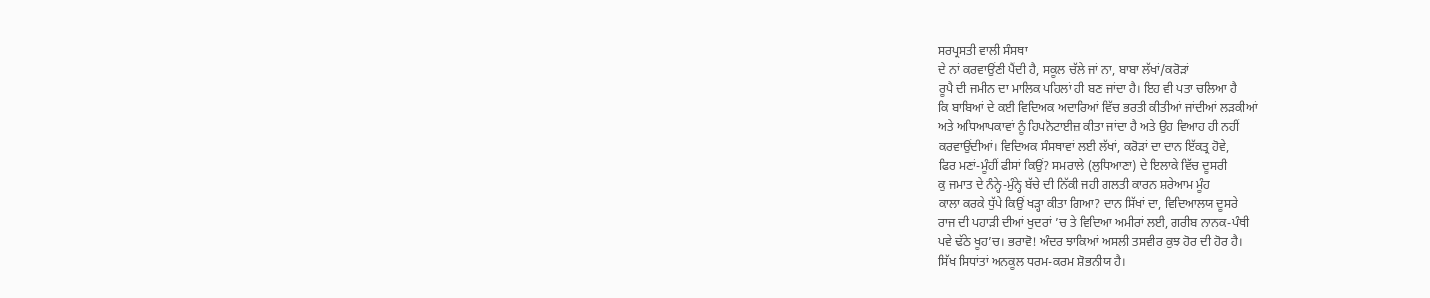ਸਰਪ੍ਰਸਤੀ ਵਾਲੀ ਸੰਸਥਾ
ਦੇ ਨਾਂ ਕਰਵਾਉਂਣੀ ਪੈਂਦੀ ਹੈ, ਸਕੂਲ ਚੱਲੇ ਜਾਂ ਨਾ, ਬਾਬਾ ਲੱਖਾਂ/ਕਰੋੜਾਂ
ਰੂਪੈ ਦੀ ਜਮੀਨ ਦਾ ਮਾਲਿਕ ਪਹਿਲਾਂ ਹੀ ਬਣ ਜਾਂਦਾ ਹੈ। ਇਹ ਵੀ ਪਤਾ ਚਲਿਆ ਹੈ
ਕਿ ਬਾਬਿਆਂ ਦੇ ਕਈ ਵਿਦਿਅਕ ਅਦਾਰਿਆਂ ਵਿੱਚ ਭਰਤੀ ਕੀਤੀਆਂ ਜਾਂਦੀਆਂ ਲੜਕੀਆਂ
ਅਤੇ ਅਧਿਆਪਕਾਵਾਂ ਨੂੰ ਹਿਪਨੋਟਾਈਜ਼ ਕੀਤਾ ਜਾਂਦਾ ਹੈ ਅਤੇ ਉਹ ਵਿਆਹ ਹੀ ਨਹੀਂ
ਕਰਵਾਉਂਦੀਆਂ। ਵਿਦਿਅਕ ਸੰਸਥਾਵਾਂ ਲਈ ਲੱਖਾਂ, ਕਰੋੜਾਂ ਦਾ ਦਾਨ ਇੱਕਤ੍ਰ ਹੋਵੇ,
ਫਿਰ ਮਣਾਂ-ਮੂੰਹੀਂ ਫੀਸਾਂ ਕਿਉਂ? ਸਮਰਾਲੇ (ਲੁਧਿਆਣਾ) ਦੇ ਇਲਾਕੇ ਵਿੱਚ ਦੂਸਰੀ
ਕੁ ਜਮਾਤ ਦੇ ਨੰਨ੍ਹੇ-ਮੁੰਨ੍ਹੇ ਬੱਚੇ ਦੀ ਨਿੱਕੀ ਜਹੀ ਗਲਤੀ ਕਾਰਨ ਸ਼ਰੇਆਮ ਮੂੰਹ
ਕਾਲਾ ਕਰਕੇ ਧੁੱਪੇ ਕਿਉਂ ਖੜ੍ਹਾ ਕੀਤਾ ਗਿਆ? ਦਾਨ ਸਿੱਖਾਂ ਦਾ, ਵਿਦਿਆਲਯ ਦੂਸਰੇ
ਰਾਜ ਦੀ ਪਹਾੜੀ ਦੀਆਂ ਖੁਦਰਾਂ ’ਚ ਤੇ ਵਿਦਿਆ ਅਮੀਰਾਂ ਲਈ, ਗਰੀਬ ਨਾਨਕ-ਪੰਥੀ
ਪਵੇ ਢੱਠੇ ਖੂਹ’ਚ। ਭਰਾਵੋ! ਅੰਦਰ ਝਾਕਿਆਂ ਅਸਲੀ ਤਸਵੀਰ ਕੁਝ ਹੋਰ ਦੀ ਹੋਰ ਹੈ।
ਸਿੱਖ ਸਿਧਾਂਤਾਂ ਅਨਕੂਲ ਧਰਮ-ਕਰਮ ਸ਼ੋਭਨੀਯ ਹੈ।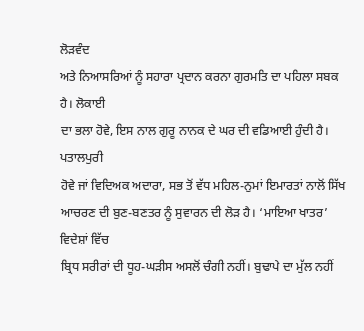ਲੋੜਵੰਦ
ਅਤੇ ਨਿਆਸਰਿਆਂ ਨੂੰ ਸਹਾਰਾ ਪ੍ਰਦਾਨ ਕਰਨਾ ਗੁਰਮਤਿ ਦਾ ਪਹਿਲਾ ਸਬਕ ਹੈ। ਲੋਕਾਈ
ਦਾ ਭਲਾ ਹੋਵੇ, ਇਸ ਨਾਲ ਗੁਰੂ ਨਾਨਕ ਦੇ ਘਰ ਦੀ ਵਡਿਆਈ ਹੁੰਦੀ ਹੈ। ਪਤਾਲਪੁਰੀ
ਹੋਵੇ ਜਾਂ ਵਿਦਿਅਕ ਅਦਾਰਾ, ਸਭ ਤੋਂ ਵੱਧ ਮਹਿਲ-ਨੁਮਾਂ ਇਮਾਰਤਾਂ ਨਾਲੋਂ ਸਿੱਖ
ਆਚਰਣ ਦੀ ਬੁਣ-ਬਣਤਰ ਨੂੰ ਸੁਵਾਰਨ ਦੀ ਲੋੜ ਹੈ। ‘ਮਾਇਆ ਖਾਤਰ’ ਵਿਦੇਸ਼ਾਂ ਵਿੱਚ
ਬ੍ਰਿਧ ਸਰੀਰਾਂ ਦੀ ਧੂਹ-ਘੜੀਸ ਅਸਲੋਂ ਚੰਗੀ ਨਹੀਂ। ਬੁਢਾਪੇ ਦਾ ਮੁੱਲ ਨਹੀਂ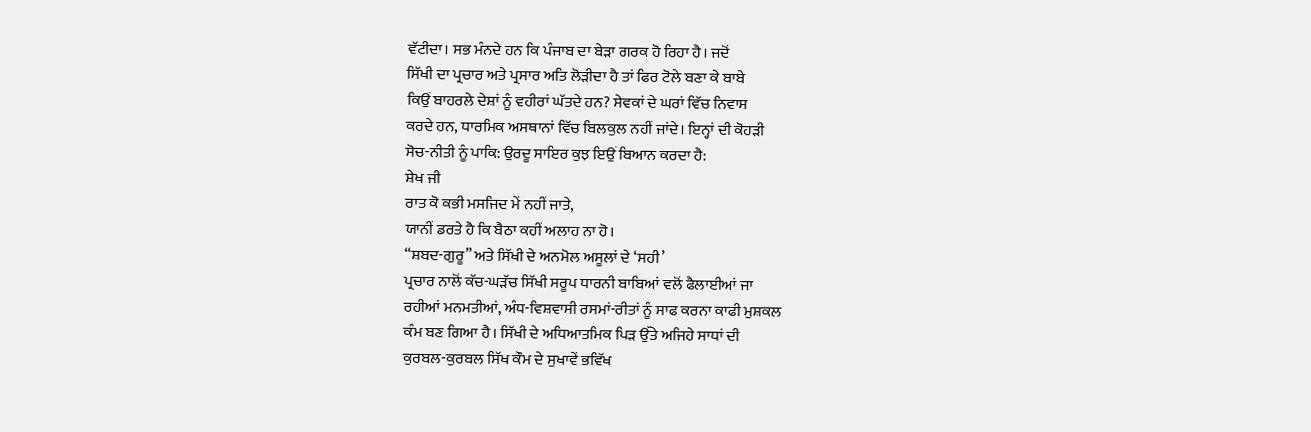ਵੱਟੀਦਾ। ਸਭ ਮੰਨਦੇ ਹਨ ਕਿ ਪੰਜਾਬ ਦਾ ਬੇੜਾ ਗਰਕ ਹੋ ਰਿਹਾ ਹੈ। ਜਦੋਂ
ਸਿੱਖੀ ਦਾ ਪ੍ਰਚਾਰ ਅਤੇ ਪ੍ਰਸਾਰ ਅਤਿ ਲੋੜੀਦਾ ਹੈ ਤਾਂ ਫਿਰ ਟੋਲੇ ਬਣਾ ਕੇ ਬਾਬੇ
ਕਿਉਂ ਬਾਹਰਲੇ ਦੇਸ਼ਾਂ ਨੂੰ ਵਹੀਰਾਂ ਘੱਤਦੇ ਹਨ? ਸੇਵਕਾਂ ਦੇ ਘਰਾਂ ਵਿੱਚ ਨਿਵਾਸ
ਕਰਦੇ ਹਨ, ਧਾਰਮਿਕ ਅਸਥਾਨਾਂ ਵਿੱਚ ਬਿਲਕੁਲ ਨਹੀਂ ਜਾਂਦੇ। ਇਨ੍ਹਾਂ ਦੀ ਕੋਹੜੀ
ਸੋਚ-ਨੀਤੀ ਨੂੰ ਪਾਕਿ: ਉਰਦੂ ਸਾਇਰ ਕੁਝ ਇਉਂ ਬਿਆਨ ਕਰਦਾ ਹੈ:
ਸ਼ੇਖ ਜੀ
ਰਾਤ ਕੋ ਕਭੀ ਮਸਜਿਦ ਮੇਂ ਨਹੀਂ ਜਾਤੇ,
ਯਾਨੀਂ ਡਰਤੇ ਹੈ ਕਿ ਬੈਠਾ ਕਹੀਂ ਅਲਾਹ ਨਾ ਹੋ।
“ਸ਼ਬਦ-ਗੁਰੂ” ਅਤੇ ਸਿੱਖੀ ਦੇ ਅਨਮੋਲ ਅਸੂਲਾਂ ਦੇ ‘ਸਹੀ’
ਪ੍ਰਚਾਰ ਨਾਲੋਂ ਕੱਚ-ਘੜੱਚ ਸਿੱਖੀ ਸਰੂਪ ਧਾਰਨੀ ਬਾਬਿਆਂ ਵਲੋਂ ਫੈਲਾਈਆਂ ਜਾ
ਰਹੀਆਂ ਮਨਮਤੀਆਂ, ਅੰਧ-ਵਿਸ਼ਵਾਸੀ ਰਸਮਾਂ-ਰੀਤਾਂ ਨੂੰ ਸਾਫ ਕਰਨਾ ਕਾਫੀ ਮੁਸ਼ਕਲ
ਕੰਮ ਬਣ ਗਿਆ ਹੈ। ਸਿੱਖੀ ਦੇ ਅਧਿਆਤਮਿਕ ਪਿੜ ਉੱਤੇ ਅਜਿਹੇ ਸਾਧਾਂ ਦੀ
ਕੁਰਬਲ-ਕੁਰਬਲ ਸਿੱਖ ਕੌਮ ਦੇ ਸੁਖਾਵੇਂ ਭਵਿੱਖ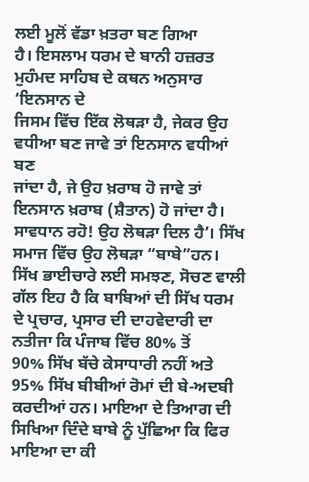ਲਈ ਮੂਲੋਂ ਵੱਡਾ ਖ਼ਤਰਾ ਬਣ ਗਿਆ
ਹੈ। ਇਸਲਾਮ ਧਰਮ ਦੇ ਬਾਨੀ ਹਜ਼ਰਤ ਮੁਹੰਮਦ ਸਾਹਿਬ ਦੇ ਕਥਨ ਅਨੁਸਾਰ ‘ਇਨਸਾਨ ਦੇ
ਜਿਸਮ ਵਿੱਚ ਇੱਕ ਲੋਥੜਾ ਹੈ, ਜੇਕਰ ਉਹ ਵਧੀਆ ਬਣ ਜਾਵੇ ਤਾਂ ਇਨਸਾਨ ਵਧੀਆਂ ਬਣ
ਜਾਂਦਾ ਹੈ, ਜੇ ਉਹ ਖ਼ਰਾਬ ਹੋ ਜਾਵੇ ਤਾਂ ਇਨਸਾਨ ਖ਼ਰਾਬ (ਸ਼ੈਤਾਨ) ਹੋ ਜਾਂਦਾ ਹੈ।
ਸਾਵਧਾਨ ਰਹੋ! ਉਹ ਲੋਥੜਾ ਦਿਲ ਹੈ’। ਸਿੱਖ ਸਮਾਜ ਵਿੱਚ ਉਹ ਲੋਥੜਾ “ਬਾਬੇ”ਹਨ।
ਸਿੱਖ ਭਾਈਚਾਰੇ ਲਈ ਸਮਝਣ, ਸੋਚਣ ਵਾਲੀ ਗੱਲ ਇਹ ਹੈ ਕਿ ਬਾਬਿਆਂ ਦੀ ਸਿੱਖ ਧਰਮ
ਦੇ ਪ੍ਰਚਾਰ, ਪ੍ਰਸਾਰ ਦੀ ਦਾਹਵੇਦਾਰੀ ਦਾ ਨਤੀਜਾ ਕਿ ਪੰਜਾਬ ਵਿੱਚ 80% ਤੋਂ
90% ਸਿੱਖ ਬੱਚੇ ਕੇਸਾਧਾਰੀ ਨਹੀਂ ਅਤੇ 95% ਸਿੱਖ ਬੀਬੀਆਂ ਰੋਮਾਂ ਦੀ ਬੇ-ਅਦਬੀ
ਕਰਦੀਆਂ ਹਨ। ਮਾਇਆ ਦੇ ਤਿਆਗ ਦੀ ਸਿਖਿਆ ਦਿੰਦੇ ਬਾਬੇ ਨੂੰ ਪੁੱਛਿਆ ਕਿ ਫਿਰ
ਮਾਇਆ ਦਾ ਕੀ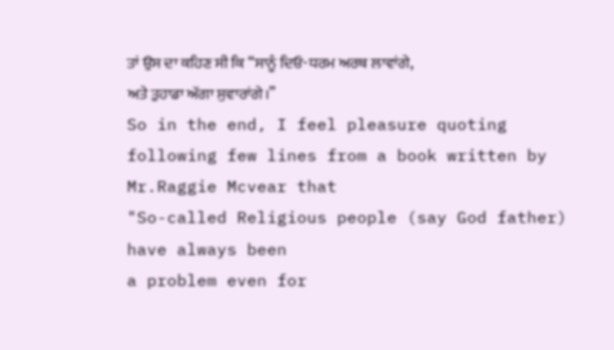ਤਾਂ ਉਸ ਦਾ ਕਹਿਣ ਸੀ ਕਿ “ਸਾਨੂੰ ਦਿਓ-ਧਰਮ ਅਰਥ ਲਾਵਾਂਗੇ,
ਅਤੇ ਤੁਹਾਡਾ ਅੱਗਾ ਸੁਵਾਰਾਂਗੇ।”
So in the end, I feel pleasure quoting
following few lines from a book written by Mr.Raggie Mcvear that
"So-called Religious people (say God father) have always been
a problem even for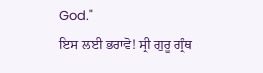God."
ਇਸ ਲਈ ਭਰਾਵੋ! ਸ੍ਰੀ ਗੁਰੂ ਗ੍ਰੰਥ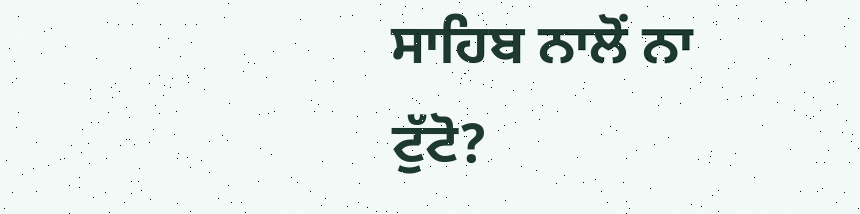ਸਾਹਿਬ ਨਾਲੋਂ ਨਾ
ਟੁੱਟੋ?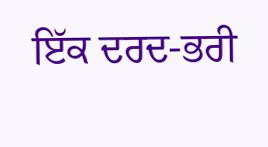ਇੱਕ ਦਰਦ-ਭਰੀ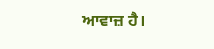ਆਵਾਜ਼ ਹੈ।